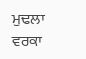ਮੁਢਲਾ ਵਰਕਾ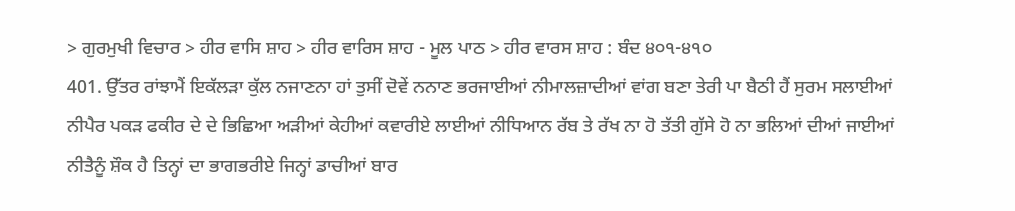> ਗੁਰਮੁਖੀ ਵਿਚਾਰ > ਹੀਰ ਵਾਸਿ ਸ਼ਾਹ > ਹੀਰ ਵਾਰਿਸ ਸ਼ਾਹ - ਮੂਲ ਪਾਠ > ਹੀਰ ਵਾਰਸ ਸ਼ਾਹ : ਬੰਦ ੪੦੧-੪੧੦
401. ਉੱਤਰ ਰਾਂਝਾਮੈਂ ਇਕੱਲੜਾ ਕੁੱਲ ਨਜਾਣਨਾ ਹਾਂ ਤੁਸੀਂ ਦੋਵੇਂ ਨਨਾਣ ਭਰਜਾਈਆਂ ਨੀਮਾਲਜ਼ਾਦੀਆਂ ਵਾਂਗ ਬਣਾ ਤੇਰੀ ਪਾ ਬੈਠੀ ਹੈਂ ਸੁਰਮ ਸਲਾਈਆਂ ਨੀਪੈਰ ਪਕੜ ਫਕੀਰ ਦੇ ਦੇ ਭਿਛਿਆ ਅੜੀਆਂ ਕੇਹੀਆਂ ਕਵਾਰੀਏ ਲਾਈਆਂ ਨੀਧਿਆਨ ਰੱਬ ਤੇ ਰੱਖ ਨਾ ਹੋ ਤੱਤੀ ਗੁੱਸੇ ਹੋ ਨਾ ਭਲਿਆਂ ਦੀਆਂ ਜਾਈਆਂ ਨੀਤੈਨੂੰ ਸ਼ੌਕ ਹੈ ਤਿਨ੍ਹਾਂ ਦਾ ਭਾਗਭਰੀਏ ਜਿਨ੍ਹਾਂ ਡਾਚੀਆਂ ਬਾਰ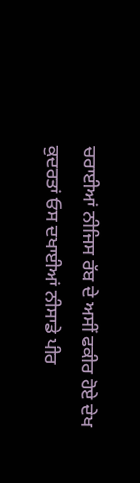ਚਰਾਈਆਂ ਨੀਜਿਸ ਰੱਬ ਦੇ ਅਸੀਂ ਫਕੀਰ ਹੋਏ ਦੇਖ ਕੁਦਰਤਾਂ ਓਸ ਦਖਾਈਆਂ ਨੀਸਾਡੇ ਪੀਰ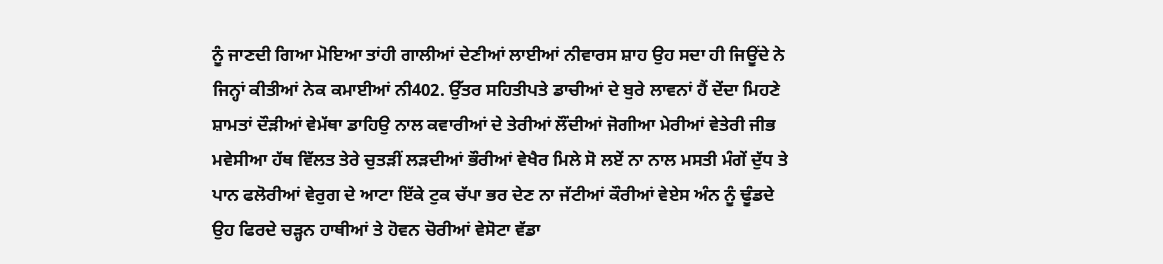ਨੂੰ ਜਾਣਦੀ ਗਿਆ ਮੋਇਆ ਤਾਂਹੀ ਗਾਲੀਆਂ ਦੇਣੀਆਂ ਲਾਈਆਂ ਨੀਵਾਰਸ ਸ਼ਾਹ ਉਹ ਸਦਾ ਹੀ ਜਿਊਂਦੇ ਨੇ ਜਿਨ੍ਹਾਂ ਕੀਤੀਆਂ ਨੇਕ ਕਮਾਈਆਂ ਨੀ402. ਉੱਤਰ ਸਹਿਤੀਪਤੇ ਡਾਚੀਆਂ ਦੇ ਬੁਰੇ ਲਾਵਨਾਂ ਹੈਂ ਦੇਂਦਾ ਮਿਹਣੇ ਸ਼ਾਮਤਾਂ ਦੌੜੀਆਂ ਵੇਮੱਥਾ ਡਾਹਿਉ ਨਾਲ ਕਵਾਰੀਆਂ ਦੇ ਤੇਰੀਆਂ ਲੌਂਦੀਆਂ ਜੋਗੀਆ ਮੇਰੀਆਂ ਵੇਤੇਰੀ ਜੀਭ ਮਵੇਸੀਆ ਹੱਥ ਵਿੱਲਤ ਤੇਰੇ ਚੁਤੜੀਂ ਲੜਦੀਆਂ ਭੌਰੀਆਂ ਵੇਖੈਰ ਮਿਲੇ ਸੋ ਲਏਂ ਨਾ ਨਾਲ ਮਸਤੀ ਮੰਗੇਂ ਦੁੱਧ ਤੇ ਪਾਨ ਫਲੋਰੀਆਂ ਵੇਰੁਗ ਦੇ ਆਟਾ ਇੱਕੇ ਟੁਕ ਚੱਪਾ ਭਰ ਦੇਣ ਨਾ ਜੱਟੀਆਂ ਕੌਰੀਆਂ ਵੇਏਸ ਅੰਨ ਨੂੰ ਢੂੰਡਦੇ ਉਹ ਫਿਰਦੇ ਚੜ੍ਹਨ ਹਾਥੀਆਂ ਤੇ ਹੋਵਨ ਚੋਰੀਆਂ ਵੇਸੋਟਾ ਵੱਡਾ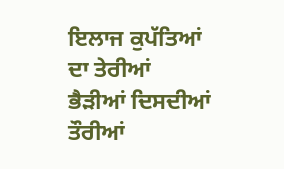ਇਲਾਜ ਕੁਪੱਤਿਆਂ ਦਾ ਤੇਰੀਆਂ ਭੈੜੀਆਂ ਦਿਸਦੀਆਂ ਤੌਰੀਆਂ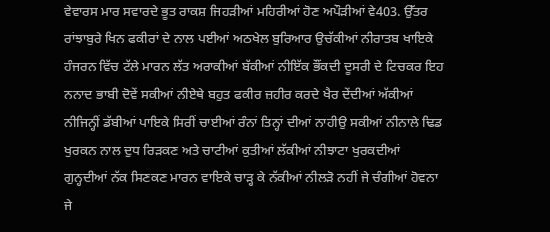ਵੇਵਾਰਸ ਮਾਰ ਸਵਾਰਦੇ ਭੂਤ ਰਾਕਸ਼ ਜਿਹੜੀਆਂ ਮਹਿਰੀਆਂ ਹੋਣ ਅਪੌੜੀਆਂ ਵੇ403. ਉੱਤਰ ਰਾਂਝਾਬੁਰੇ ਖਿਨ ਫਕੀਰਾਂ ਦੇ ਨਾਲ ਪਈਆਂ ਅਠਖੇਲ ਬੁਰਿਆਰ ਉਚੱਕੀਆਂ ਨੀਰਾਤਬ ਖਾਇਕੇ ਹੰਜਰਨ ਵਿੱਚ ਟੱਲੇ ਮਾਰਨ ਲੱਤ ਅਰਾਕੀਆਂ ਬੱਕੀਆਂ ਨੀਇੱਕ ਭੌਂਕਦੀ ਦੂਸਰੀ ਦੇ ਟਿਚਕਰ ਇਹ ਨਨਾਦ ਭਾਬੀ ਦੋਵੇਂ ਸਕੀਆਂ ਨੀਏਥੇ ਬਹੁਤ ਫਕੀਰ ਜ਼ਹੀਰ ਕਰਦੇ ਖੈਰ ਦੇਂਦੀਆਂ ਅੱਕੀਆਂ ਨੀਜਿਨ੍ਹੀਂ ਡੱਬੀਆਂ ਪਾਇਕੇ ਸਿਰੀਂ ਚਾਈਆਂ ਰੰਨਾਂ ਤਿਨ੍ਹਾਂ ਦੀਆਂ ਨਾਹੀਉ ਸਕੀਆਂ ਨੀਨਾਲੇ ਢਿਡ ਖੁਰਕਨ ਨਾਲ ਦੁਧ ਰਿੜਕਣ ਅਤੇ ਚਾਟੀਆਂ ਕੁਤੀਆਂ ਲੱਕੀਆਂ ਨੀਝਾਟਾ ਖੁਰਕਦੀਆਂ ਗੁਨ੍ਹਦੀਆਂ ਨੱਕ ਸਿਣਕਣ ਮਾਰਨ ਵਾਇਕੇ ਚਾੜ੍ਹ ਕੇ ਨੱਕੀਆਂ ਨੀਲੜੋ ਨਹੀਂ ਜੇ ਚੰਗੀਆਂ ਹੋਵਨਾ ਜੇ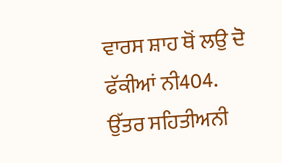ਵਾਰਸ ਸ਼ਾਹ ਥੋਂ ਲਉ ਦੋ ਫੱਕੀਆਂ ਨੀ404. ਉੱਤਰ ਸਹਿਤੀਅਨੀ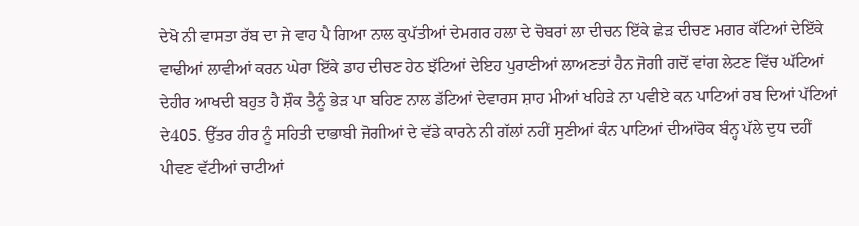ਦੇਖੋ ਨੀ ਵਾਸਤਾ ਰੱਬ ਦਾ ਜੇ ਵਾਹ ਪੈ ਗਿਆ ਨਾਲ ਕੁਪੱਤੀਆਂ ਦੇਮਗਰ ਹਲਾ ਦੇ ਚੋਬਰਾਂ ਲਾ ਦੀਚਨ ਇੱਕੇ ਛੇੜ ਦੀਚਣ ਮਗਰ ਕੱਟਿਆਂ ਦੇਇੱਕੇ ਵਾਢੀਆਂ ਲਾਵੀਆਂ ਕਰਨ ਘੇਰਾ ਇੱਕੇ ਡਾਹ ਦੀਚਣ ਹੇਠ ਝੱਟਿਆਂ ਦੇਇਹ ਪੁਰਾਣੀਆਂ ਲਾਅਣਤਾਂ ਹੈਨ ਜੋਗੀ ਗਦੋਂ ਵਾਂਗ ਲੇਟਣ ਵਿੱਚ ਘੱਟਿਆਂ ਦੇਹੀਰ ਆਖਦੀ ਬਹੁਤ ਹੈ ਸ਼ੌਕ ਤੈਨੂੰ ਭੇੜ ਪਾ ਬਹਿਣ ਨਾਲ ਡੱਟਿਆਂ ਦੇਵਾਰਸ ਸ਼ਾਹ ਮੀਆਂ ਖਹਿੜੇ ਨਾ ਪਵੀਏ ਕਨ ਪਾਟਿਆਂ ਰਬ ਦਿਆਂ ਪੱਟਿਆਂ ਦੇ405. ਉੱਤਰ ਹੀਰ ਨੂੰ ਸਹਿਤੀ ਦਾਭਾਬੀ ਜੋਗੀਆਂ ਦੇ ਵੱਡੇ ਕਾਰਨੇ ਨੀ ਗੱਲਾਂ ਨਹੀਂ ਸੁਣੀਆਂ ਕੰਨ ਪਾਟਿਆਂ ਦੀਆਂਰੋਕ ਬੰਨ੍ਹ ਪੱਲੇ ਦੁਧ ਦਹੀਂ ਪੀਵਣ ਵੱਟੀਆਂ ਚਾਟੀਆਂ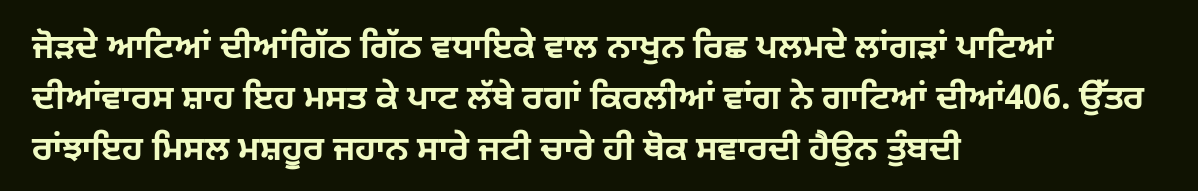ਜੋੜਦੇ ਆਟਿਆਂ ਦੀਆਂਗਿੱਠ ਗਿੱਠ ਵਧਾਇਕੇ ਵਾਲ ਨਾਖੁਨ ਰਿਛ ਪਲਮਦੇ ਲਾਂਗੜਾਂ ਪਾਟਿਆਂ ਦੀਆਂਵਾਰਸ ਸ਼ਾਹ ਇਹ ਮਸਤ ਕੇ ਪਾਟ ਲੱਥੇ ਰਗਾਂ ਕਿਰਲੀਆਂ ਵਾਂਗ ਨੇ ਗਾਟਿਆਂ ਦੀਆਂ406. ਉੱਤਰ ਰਾਂਝਾਇਹ ਮਿਸਲ ਮਸ਼ਹੂਰ ਜਹਾਨ ਸਾਰੇ ਜਟੀ ਚਾਰੇ ਹੀ ਥੋਕ ਸਵਾਰਦੀ ਹੈਉਨ ਤੁੰਬਦੀ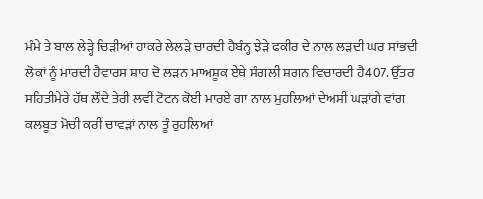ਮੰਮੇ ਤੇ ਬਾਲ ਲੇੜ੍ਹੇ ਚਿੜੀਆਂ ਹਾਕਰੇ ਲੇਲੜੇ ਚਾਰਦੀ ਹੈਬੰਨ੍ਹ ਝੇੜੇ ਫਕੀਰ ਦੇ ਨਾਲ ਲੜਦੀ ਘਰ ਸਾਂਭਦੀ ਲੋਕਾਂ ਨੂੰ ਮਾਰਦੀ ਹੈਵਾਰਸ ਸ਼ਾਹ ਦੋ ਲੜਨ ਮਾਅਸ਼ੂਕ ਏਥੇ ਸੰਗਲੀ ਸ਼ਗਨ ਵਿਚਾਰਦੀ ਹੈ407. ਉੱਤਰ ਸਹਿਤੀਮੇਰੇ ਹੱਥ ਲੌਂਦੇ ਤੇਰੀ ਲਵੀਂ ਟੋਟਨ ਕੋਈ ਮਾਰਏ ਗਾ ਨਾਲ ਮੁਹਲਿਆਂ ਦੇਅਸੀਂ ਘੜਾਂਗੇ ਵਾਂਗ ਕਲਬੂਤ ਮੋਚੀ ਕਰੀਂ ਚਾਵੜਾਂ ਨਾਲ ਤੂੰ ਰੁਹਲਿਆਂ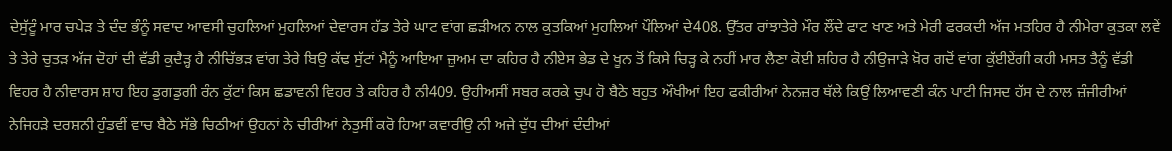ਦੇਸੁੱਟੂੰ ਮਾਰ ਚਪੇੜ ਤੇ ਦੰਦ ਭੰਨੂੰ ਸਵਾਦ ਆਵਸੀ ਚੁਹਲਿਆਂ ਮੁਹਲਿਆਂ ਦੇਵਾਰਸ ਹੱਡ ਤੇਰੇ ਘਾਟ ਵਾਂਗ ਛੜੀਅਨ ਨਾਲ ਕੁਤਕਿਆਂ ਮੁਹਲਿਆਂ ਪੌਲਿਆਂ ਦੇ408. ਉੱਤਰ ਰਾਂਝਾਤੇਰੇ ਮੌਰ ਲੌਂਦੇ ਫਾਟ ਖਾਣ ਅਤੇ ਮੇਰੀ ਫਰਕਦੀ ਅੱਜ ਮਤਹਿਰ ਹੈ ਨੀਮੇਰਾ ਕੁਤਕਾ ਲਵੇਂ ਤੇ ਤੇਰੇ ਚੁਤੜ ਅੱਜ ਦੋਹਾਂ ਦੀ ਵੱਡੀ ਕੁਦੈੜ੍ਹ ਹੈ ਨੀਚਿੱਭੜ ਵਾਂਗ ਤੇਰੇ ਬਿਉ ਕੱਢ ਸੁੱਟਾਂ ਮੈਨੂੰ ਆਇਆ ਜ਼ੁਅਮ ਦਾ ਕਹਿਰ ਹੈ ਨੀਏਸ ਭੇਡ ਦੇ ਖੂਨ ਤੋਂ ਕਿਸੇ ਚਿੜ੍ਹ ਕੇ ਨਹੀਂ ਮਾਰ ਲੈਣਾ ਕੋਈ ਸ਼ਹਿਰ ਹੈ ਨੀਉਜਾੜੇ ਖ਼ੋਰ ਗਦੋਂ ਵਾਂਗ ਕੁੱਈਏਂਗੀ ਕਹੀ ਮਸਤ ਤੈਨੂੰ ਵੱਡੀ ਵਿਹਰ ਹੈ ਨੀਵਾਰਸ ਸ਼ਾਹ ਇਹ ਡੁਗਡੁਗੀ ਰੰਨ ਕੁੱਟਾਂ ਕਿਸ ਛਡਾਵਨੀ ਵਿਹਰ ਤੇ ਕਹਿਰ ਹੈ ਨੀ409. ਉਹੀਅਸੀਂ ਸਬਰ ਕਰਕੇ ਚੁਪ ਹੋ ਬੈਠੇ ਬਹੁਤ ਔਖੀਆਂ ਇਹ ਫਕੀਰੀਆਂ ਨੇਨਜ਼ਰ ਥੱਲੇ ਕਿਉਂ ਲਿਆਵਣੀ ਕੰਨ ਪਾਟੀ ਜਿਸਦ ਹੱਸ ਦੇ ਨਾਲ ਜ਼ੰਜੀਰੀਆਂ ਨੇਜਿਹੜੇ ਦਰਸ਼ਨੀ ਹੁੰਡਵੀਂ ਵਾਚ ਬੈਠੇ ਸੱਭੇ ਚਿਠੀਆਂ ਉਹਨਾਂ ਨੇ ਚੀਰੀਆਂ ਨੇਤੁਸੀਂ ਕਰੋ ਹਿਆ ਕਵਾਰੀਉ ਨੀ ਅਜੇ ਦੁੱਧ ਦੀਆਂ ਦੰਦੀਆਂ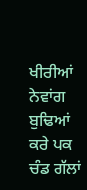ਖੀਰੀਆਂ ਨੇਵਾਂਗ ਬੁਢਿਆਂ ਕਰੇ ਪਕ ਚੰਡ ਗੱਲਾਂ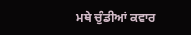ਮਥੇ ਚੁੰਡੀਆਂ ਕਵਾਰ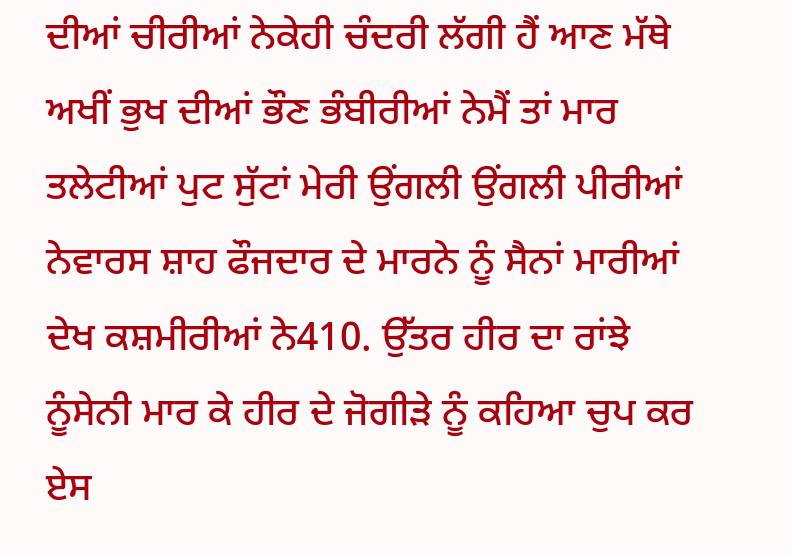ਦੀਆਂ ਚੀਰੀਆਂ ਨੇਕੇਹੀ ਚੰਦਰੀ ਲੱਗੀ ਹੈਂ ਆਣ ਮੱਥੇ ਅਖੀਂ ਭੁਖ ਦੀਆਂ ਭੌਣ ਭੰਬੀਰੀਆਂ ਨੇਮੈਂ ਤਾਂ ਮਾਰ ਤਲੇਟੀਆਂ ਪੁਟ ਸੁੱਟਾਂ ਮੇਰੀ ਉਂਗਲੀ ਉਂਗਲੀ ਪੀਰੀਆਂ ਨੇਵਾਰਸ ਸ਼ਾਹ ਫੌਜਦਾਰ ਦੇ ਮਾਰਨੇ ਨੂੰ ਸੈਨਾਂ ਮਾਰੀਆਂ ਦੇਖ ਕਸ਼ਮੀਰੀਆਂ ਨੇ410. ਉੱਤਰ ਹੀਰ ਦਾ ਰਾਂਝੇ ਨੂੰਸੇਨੀ ਮਾਰ ਕੇ ਹੀਰ ਦੇ ਜੋਗੀੜੇ ਨੂੰ ਕਹਿਆ ਚੁਪ ਕਰ ਏਸ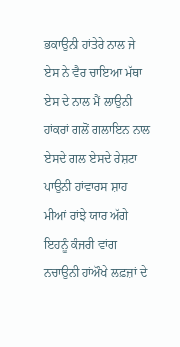ਭਕਾਉਨੀ ਹਾਂਤੇਰੇ ਨਾਲ ਜੇ ਏਸ ਨੇ ਵੈਰ ਚਾਇਆ ਮੱਥਾ ਏਸ ਦੇ ਨਾਲ ਮੈਂ ਲਾਉਨੀ ਹਾਂਕਰਾਂ ਗਲੋਂ ਗਲਾਇਨ ਨਾਲ ਏਸਦੇ ਗਲ ਏਸਦੇ ਰੇਸ਼ਟਾ ਪਾਉਨੀ ਹਾਂਵਾਰਸ ਸ਼ਾਹ ਮੀਆਂ ਰਾਂਝੇ ਯਾਰ ਅੱਗੇ ਇਹਨੂੰ ਕੰਜਰੀ ਵਾਂਗ ਨਚਾਉਨੀ ਹਾਂਔਖੇ ਲਫ਼ਜ਼ਾਂ ਦੇ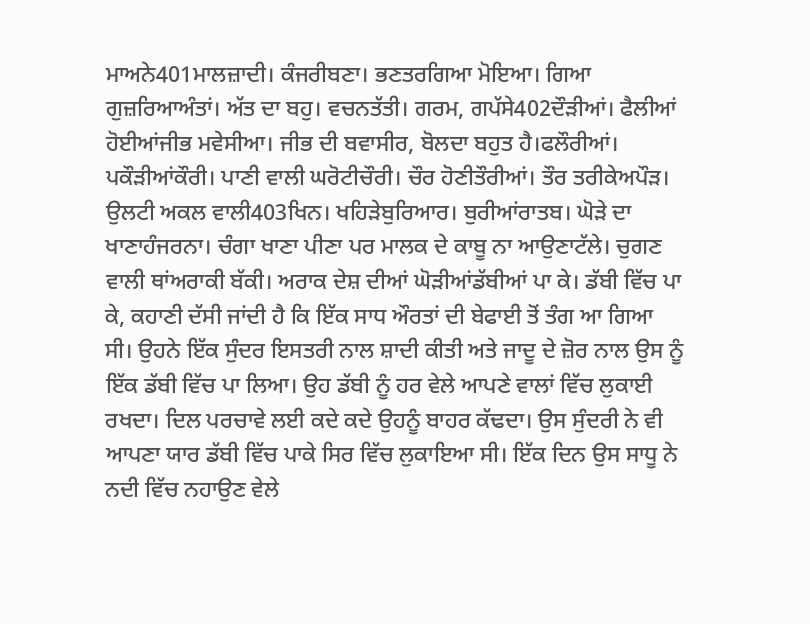ਮਾਅਨੇ401ਮਾਲਜ਼ਾਦੀ। ਕੰਜਰੀਬਣਾ। ਭਣਤਰਗਿਆ ਮੋਇਆ। ਗਿਆ ਗੁਜ਼ਰਿਆਅੰਤਾਂ। ਅੱਤ ਦਾ ਬਹੁ। ਵਚਨਤੱਤੀ। ਗਰਮ, ਗਪੱਸੇ402ਦੌੜੀਆਂ। ਫੈਲੀਆਂ ਹੋਈਆਂਜੀਭ ਮਵੇਸੀਆ। ਜੀਭ ਦੀ ਬਵਾਸੀਰ, ਬੋਲਦਾ ਬਹੁਤ ਹੈ।ਫਲੌਰੀਆਂ। ਪਕੌੜੀਆਂਕੌਰੀ। ਪਾਣੀ ਵਾਲੀ ਘਰੋਟੀਚੌਰੀ। ਚੌਰ ਹੋਣੀਤੌਰੀਆਂ। ਤੌਰ ਤਰੀਕੇਅਪੌੜ। ਉਲਟੀ ਅਕਲ ਵਾਲੀ403ਖਿਨ। ਖਹਿੜੇਬੁਰਿਆਰ। ਬੁਰੀਆਂਰਾਤਬ। ਘੋੜੇ ਦਾ ਖਾਣਾਹੰਜਰਨਾ। ਚੰਗਾ ਖਾਣਾ ਪੀਣਾ ਪਰ ਮਾਲਕ ਦੇ ਕਾਬੂ ਨਾ ਆਉਣਾਟੱਲੇ। ਚੁਗਣ ਵਾਲੀ ਥਾਂਅਰਾਕੀ ਬੱਕੀ। ਅਰਾਕ ਦੇਸ਼ ਦੀਆਂ ਘੋੜੀਆਂਡੱਬੀਆਂ ਪਾ ਕੇ। ਡੱਬੀ ਵਿੱਚ ਪਾ ਕੇ, ਕਹਾਣੀ ਦੱਸੀ ਜਾਂਦੀ ਹੈ ਕਿ ਇੱਕ ਸਾਧ ਔਰਤਾਂ ਦੀ ਬੇਫਾਈ ਤੋਂ ਤੰਗ ਆ ਗਿਆ ਸੀ। ਉਹਨੇ ਇੱਕ ਸੁੰਦਰ ਇਸਤਰੀ ਨਾਲ ਸ਼ਾਦੀ ਕੀਤੀ ਅਤੇ ਜਾਦੂ ਦੇ ਜ਼ੋਰ ਨਾਲ ਉਸ ਨੂੰ ਇੱਕ ਡੱਬੀ ਵਿੱਚ ਪਾ ਲਿਆ। ਉਹ ਡੱਬੀ ਨੂੰ ਹਰ ਵੇਲੇ ਆਪਣੇ ਵਾਲਾਂ ਵਿੱਚ ਲੁਕਾਈ ਰਖਦਾ। ਦਿਲ ਪਰਚਾਵੇ ਲਈ ਕਦੇ ਕਦੇ ਉਹਨੂੰ ਬਾਹਰ ਕੱਢਦਾ। ਉਸ ਸੁੰਦਰੀ ਨੇ ਵੀ ਆਪਣਾ ਯਾਰ ਡੱਬੀ ਵਿੱਚ ਪਾਕੇ ਸਿਰ ਵਿੱਚ ਲੁਕਾਇਆ ਸੀ। ਇੱਕ ਦਿਨ ਉਸ ਸਾਧੂ ਨੇ ਨਦੀ ਵਿੱਚ ਨਹਾਉਣ ਵੇਲੇ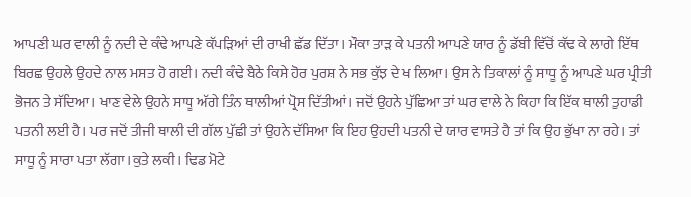ਆਪਣੀ ਘਰ ਵਾਲੀ ਨੂੰ ਨਦੀ ਦੇ ਕੰਢੇ ਆਪਣੇ ਕੱਪੜਿਆਂ ਦੀ ਰਾਖੀ ਛੱਡ ਦਿੱਤਾ। ਮੌਕਾ ਤਾੜ ਕੇ ਪਤਨੀ ਆਪਣੇ ਯਾਰ ਨੂੰ ਡੱਬੀ ਵਿੱਚੋਂ ਕੱਢ ਕੇ ਲਾਗੇ ਇੱਥ ਬਿਰਛ ਉਹਲੇ ਉਹਦੇ ਨਾਲ ਮਸਤ ਹੋ ਗਈ। ਨਦੀ ਕੰਢੇ ਬੈਠੇ ਕਿਸੇ ਹੋਰ ਪੁਰਸ਼ ਨੇ ਸਭ ਕੁੱਝ ਦੇ ਖ ਲਿਆ। ਉਸ ਨੇ ਤਿਕਾਲਾਂ ਨੂੰ ਸਾਧੂ ਨੂੰ ਆਪਣੇ ਘਰ ਪ੍ਰੀਤੀ ਭੋਜਨ ਤੇ ਸੱਦਿਆ। ਖਾਣ ਵੇਲੇ ਉਹਨੇ ਸਾਧੂ ਅੱਗੇ ਤਿੰਨ ਥਾਲੀਆਂ ਪ੍ਰੋਸ ਦਿੱਤੀਆਂ। ਜਦੋਂ ਉਹਨੇ ਪੁੱਛਿਆ ਤਾਂ ਘਰ ਵਾਲੇ ਨੇ ਕਿਹਾ ਕਿ ਇੱਕ ਥਾਲੀ ਤੁਹਾਡੀ ਪਤਨੀ ਲਈ ਹੈ। ਪਰ ਜਦੋਂ ਤੀਜੀ ਥਾਲੀ ਦੀ ਗੱਲ ਪੁੱਛੀ ਤਾਂ ਉਹਨੇ ਦੱਸਿਆ ਕਿ ਇਹ ਉਹਦੀ ਪਤਨੀ ਦੇ ਯਾਰ ਵਾਸਤੇ ਹੈ ਤਾਂ ਕਿ ਉਹ ਭੁੱਖਾ ਨਾ ਰਹੇ। ਤਾਂ ਸਾਧੂ ਨੂੰ ਸਾਰਾ ਪਤਾ ਲੱਗਾ।ਕੁਤੇ ਲਕੀ। ਢਿਡ ਮੋਟੇ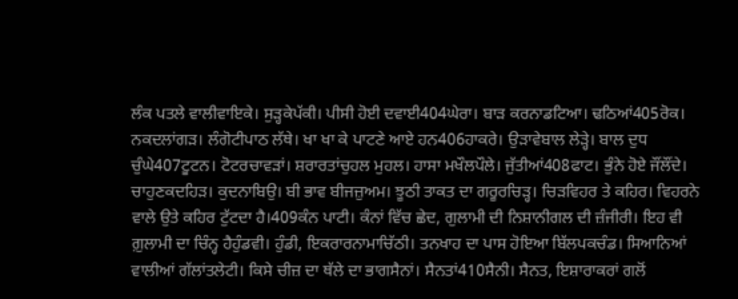ਲੰਕ ਪਤਲੇ ਵਾਲੀਵਾਇਕੇ। ਸੁੜ੍ਹਕੇਪੱਕੀ। ਪੀਸੀ ਹੋਈ ਦਵਾਈ404ਘੇਰਾ। ਬਾੜ ਕਰਨਾਡਟਿਆ। ਢਠਿਆਂ405ਰੋਕ। ਨਕਦਲਾਂਗੜ। ਲੰਗੋਟੀਪਾਠ ਲੱਥੇ। ਖਾ ਖਾ ਕੇ ਪਾਟਣੇ ਆਏ ਹਨ406ਹਾਕਰੇ। ਉੜਾਵੇਬਾਲ ਲੇੜ੍ਹੇ। ਬਾਲ ਦੁਧ ਚੁੰਘੇ407ਟੂਟਨ। ਟੋਟਰਚਾਵੜਾਂ। ਸ਼ਰਾਰਤਾਂਚੁਹਲ ਮੁਹਲ। ਹਾਸਾ ਮਖੌਲਪੌਲੇ। ਜੁੱਤੀਆਂ408ਫਾਟ। ਭੁੰਨੇ ਹੋਏ ਜੌਂਲੌਂਦੇ। ਚਾਹੁਣਕਦਹਿੜ। ਕੁਦਨਾਬਿਉ। ਬੀ ਭਾਵ ਬੀਜਜ਼ੁਅਮ। ਝੂਠੀ ਤਾਕਤ ਦਾ ਗਰੂਰਚਿੜ੍ਹ। ਚਿੜਵਿਹਰ ਤੇ ਕਹਿਰ। ਵਿਹਰਨੇ ਵਾਲੇ ਉਤੇ ਕਹਿਰ ਟੁੱਟਦਾ ਹੈ।409ਕੰਨ ਪਾਟੀ। ਕੰਨਾਂ ਵਿੱਚ ਛੇਦ, ਗੁਲਾਮੀ ਦੀ ਨਿਸ਼ਾਨੀਗਲ ਦੀ ਜ਼ੰਜੀਰੀ। ਇਹ ਵੀ ਗ਼ੁਲਾਮੀ ਦਾ ਚਿੰਨ੍ਹ ਹੈਹੁੰਡਵੀ। ਹੁੰਡੀ, ਇਕਰਾਰਨਾਮਾਚਿੱਠੀ। ਤਨਖਾਹ ਦਾ ਪਾਸ ਹੋਇਆ ਬਿੱਲਪਕਚੰਡ। ਸਿਆਨਿਆਂ ਵਾਲੀਆਂ ਗੱਲਾਂਤਲੇਟੀ। ਕਿਸੇ ਚੀਜ਼ ਦਾ ਥੱਲੇ ਦਾ ਭਾਗਸੈਨਾਂ। ਸੈਨਤਾਂ410ਸੈਨੀ। ਸੈਨਤ, ਇਸ਼ਾਰਾਕਰਾਂ ਗਲੋਂ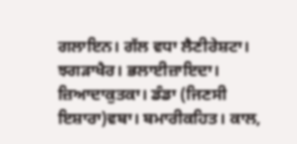ਗਲਾਇਨ। ਗੱਲ ਵਧਾ ਲੈਣੀਰੇਸ਼ਟਾ। ਝਗੜਾਖੈਰ। ਭਲਾਈਜ਼ਾਇਦਾ। ਜ਼ਿਆਦਾਕੁਤਕਾ। ਡੰਡਾ (ਜਿਣਸੀ ਇਸ਼ਾਰਾ)ਵਬਾ। ਬਮਾਰੀਕਹਿਤ। ਕਾਲ,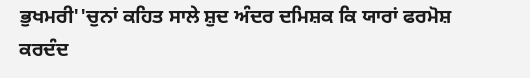ਭੁਖਮਰੀ''ਚੁਨਾਂ ਕਹਿਤ ਸਾਲੇ ਸ਼ੁਦ ਅੰਦਰ ਦਮਿਸ਼ਕ ਕਿ ਯਾਰਾਂ ਫਰਮੋਸ਼ ਕਰਦੰਦ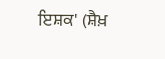ਇਸ਼ਕ' (ਸ਼ੈਖ਼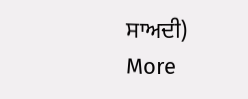ਸਾਅਦੀ)
More